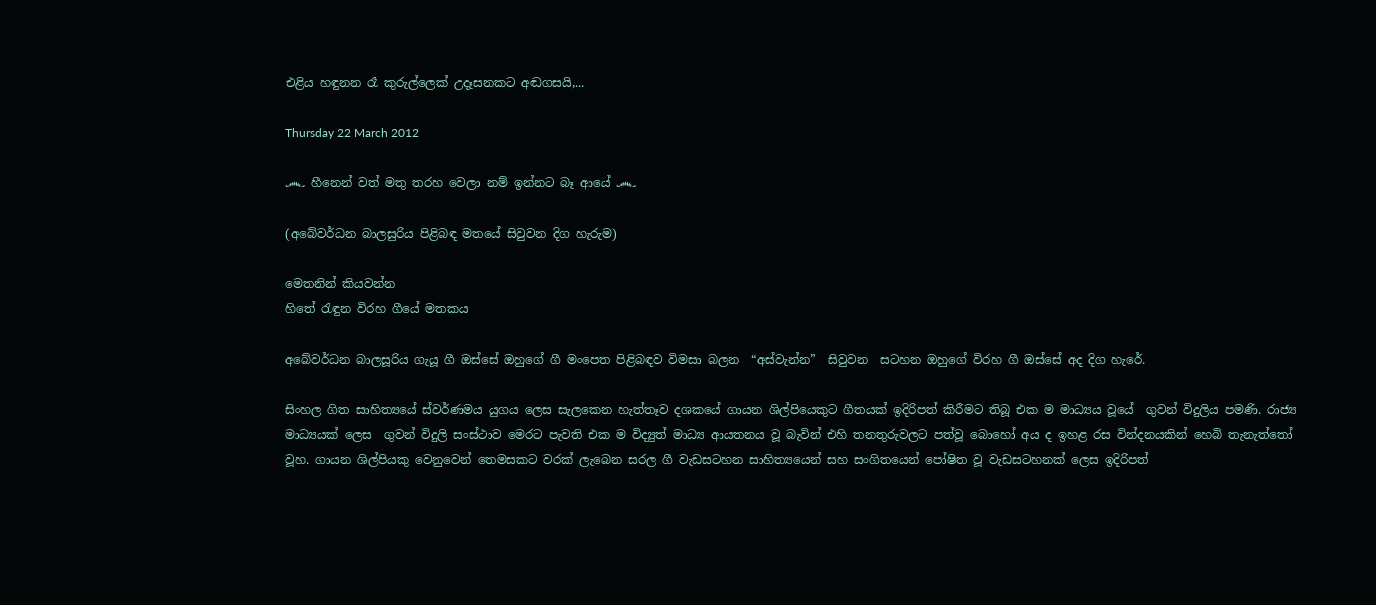එළිය හඳුනන රෑ කුරුල්ලෙක් උදෑසනකට අඬගසයි,...

Thursday 22 March 2012

෴ හීනෙන් වත් මතු තරහ වෙලා නම් ඉන්නට බෑ ආයේ ෴

(අබේවර්ධන බාලසුරිය පිළිබඳ මතයේ සිවුවන දිග හැරුම)

මෙතනින් කියවන්න
හිතේ රැඳුන විරහ ගීයේ මතකය

අබේවර්ධන බාලසූරිය ගැයූ ගී ඔස්සේ ඔහුගේ ගී මංපෙත පිළිබඳව විමසා බලන  “අස්වැන්න”  සිවුවන  සටහන ඔහුගේ විරහ ගී ඔස්සේ අද දිග හැරේ.

සිංහල ගිත සාහිත්‍යයේ ස්වර්ණමය යුගය ලෙස සැලකෙන හැත්තෑව දශකයේ ගායන ශිල්පියෙකුට ගීතයක් ඉදිරිපත් කිරීමට තිබූ එක ම මාධ්‍යය වූයේ  ගුවන් විදුලිය පමණි. රාජ්‍ය මාධ්‍යයක් ලෙස  ගුවන් විදුලි සංස්ථාව මෙරට පැවති එක ම විද්‍යුත් මාධ්‍ය ආයතනය වූ බැවින් එහි තනතුරුවලට පත්වූ බොහෝ අය ද ඉහළ රස වින්දනයකින් හෙබි තැනැත්තෝ වූහ. ගායන ශිල්පියකු වෙනුවෙන් තෙමසකට වරක් ලැබෙන සරල ගී වැඩසටහන සාහිත්‍යයෙන් සහ සංගිතයෙන් පෝෂිත වූ වැඩසටහනක් ලෙස ඉදිරිපත්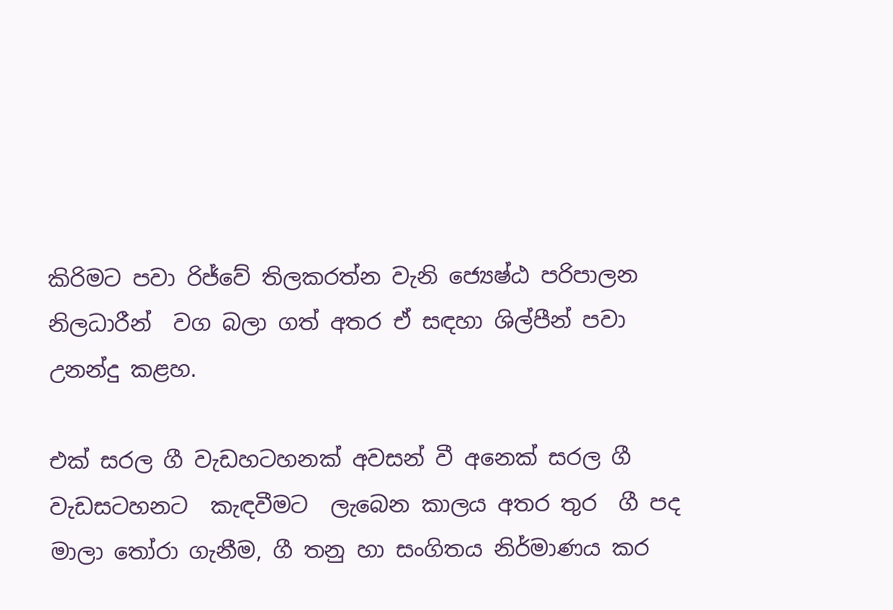කිරිමට පවා රිජ්වේ තිලකරත්න වැනි ජ්‍යෙෂ්ඨ පරිපාලන නිලධාරීන්  වග බලා ගත් අතර ඒ සඳහා ශිල්පීන් පවා උනන්දු කළහ.

එක් සරල ගී වැඩහටහනක් අවසන් වී අනෙක් සරල ගී වැඩසටහනට  කැඳවීමට  ලැබෙන කාලය අතර තුර  ගී පද මාලා තෝරා ගැනීම, ගී තනු හා සංගිතය නිර්මාණය කර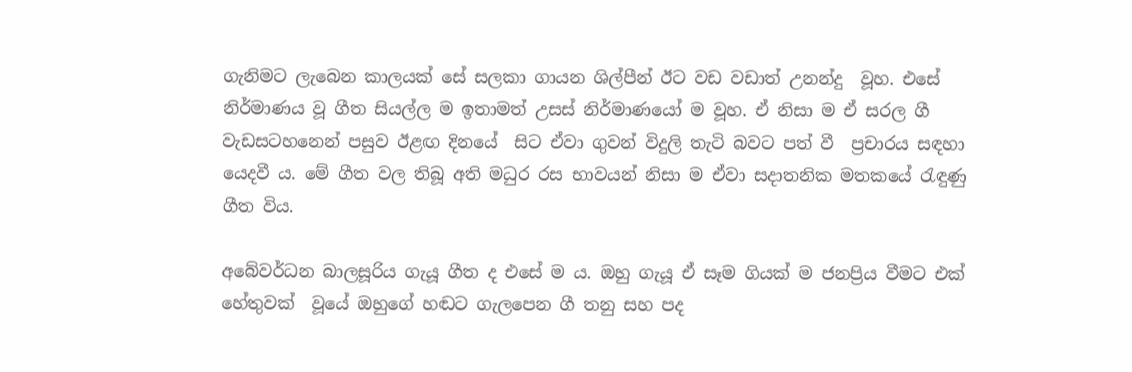ගැනිමට ලැබෙන කාලයක් සේ සලකා ගායන ශිල්පීන් ඊට වඩ වඩාත් උනන්දු  වූහ. එසේ නිර්මාණය වූ ගීත සියල්ල ම ඉතාමත් උසස් නිර්මාණයෝ ම වූහ. ඒ නිසා ම ඒ සරල ගී වැඩසටහනෙන් පසුව ඊළඟ ‍දිනයේ  සිට ඒවා ගුවන් විදුලි තැටි බවට පත් වී  ප්‍රචාරය සඳහා යෙදවී ය. මේ ගීත වල තිබූ අති මධුර රස භාවයන් නිසා ම ඒවා සදාතනික මතකයේ රැඳුණු  ගීත විය.

අබේවර්ධන බාලසූරිය ගැයූ ගීත ද එසේ ම ය. ඔහු ගැයූ ඒ සෑම ගියක් ම ජනප්‍රිය වීමට එක් හේතුවක්  වූයේ ඔහුගේ හඬට ගැලපෙන ගී තනු සහ පද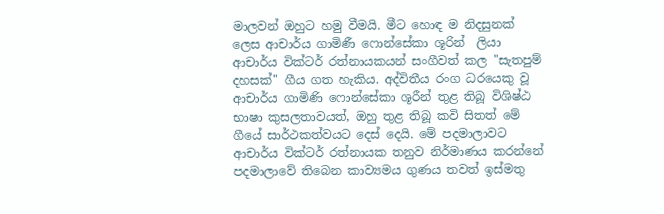මාලවන් ඔහුට හමු වීමයි. මීට හොඳ ම නිදසුනක් ලෙස ආචාර්ය ගාමිණී ෆොන්සේකා ශූරින්  ලියා ආචාර්ය වික්ටර් රත්නායකයන් සංගීවත් කල "සැතපුම් දහසක්" ගීය ගත හැකිය. අද්විතීය රංග ධරයෙකු වූ ආචාර්ය ගාමිණි ‍ෆොන්සේකා ශූරීන් තුළ තිබූ විශිෂ්ඨ භාෂා කුසලතාවයත්, ඔහු තුළ තිබූ කවි සිතත් මේ ගීයේ සාර්ථකත්වයට දෙස් දෙයි. මේ පදමාලාවට ආචාර්ය වික්ටර් රත්නායක තනුව නිර්මාණය කරන්නේ පදමාලාවේ තිබෙන කාව්‍යමය ගුණය තවත් ඉස්මතු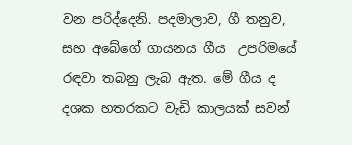වන පරිද්දෙනි. පදමාලාව, ගී තනුව, සහ අබේගේ ගායනය ගීය  උපරිමයේ රඳවා තබනු ලැබ ඇත. මේ ගීය ද දශක හතරකට වැඩි කාලයක් සවන්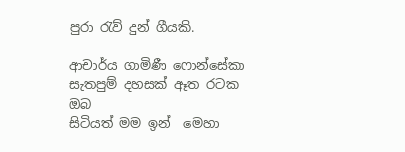පුරා රැව් දුන් ගීයකි.

ආචාර්ය ගාමිණී ෆොන්සේකා
සැතපුම් දහසක් ඈත රටක ඔබ
සිටියත් මම ඉන්  මෙහා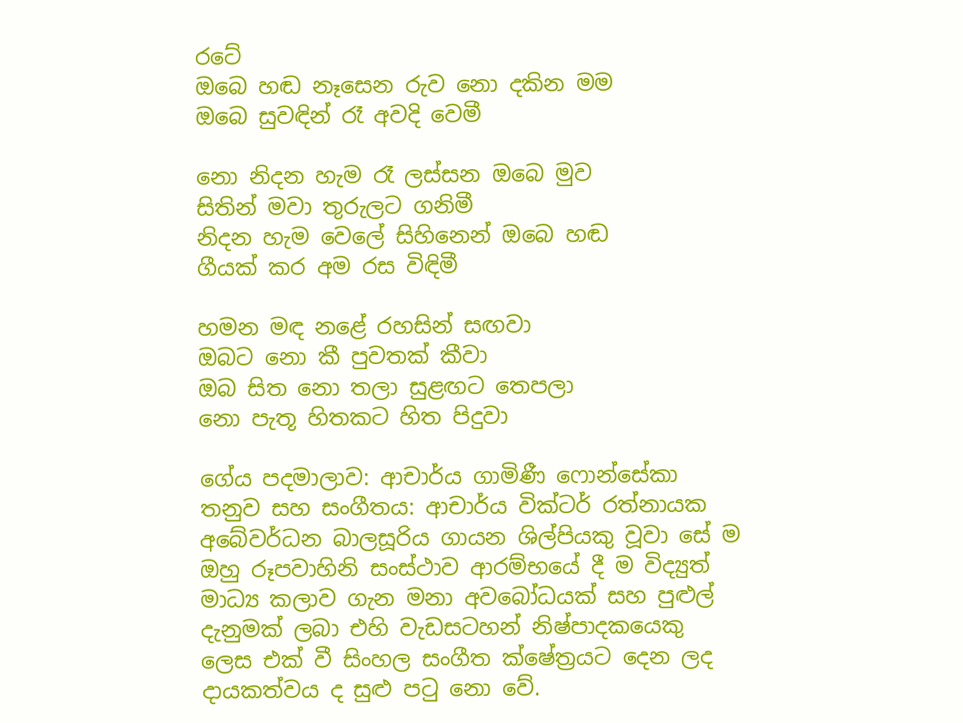රටේ
ඔබෙ හඬ නෑසෙන රුව නො දකින මම
ඔබෙ සුවඳින් රෑ අවදි වෙමී

නො නිදන හැම රෑ ලස්සන ඔබෙ මුව
සිතින් මවා තුරුලට ගනිමී
නිදන හැම වෙලේ සිහිනෙන් ඔබෙ හඬ
ගීයක් කර අම රස විඳිමී

හමන මඳ නළේ රහසින් සඟවා
ඔබට නො කී පුවතක් කීවා
ඔබ සිත නො තලා සුළඟට තෙපලා
නො පැතූ හිතකට හිත පිදුවා

ගේය පදමාලාව: ආචාර්ය ගාමිණී ෆොන්සේකා
තනුව සහ සංගීතය: ආචාර්ය වික්ටර් රත්නායක
අබේවර්ධන බාලසූරිය ගායන ශිල්පියකු වූවා සේ ම ඔහු රූපවාහිනි සංස්ථාව ආරම්භයේ දී ම විද්‍යුත් මාධ්‍ය කලාව ගැන මනා අවබෝධයක් සහ පුළුල් දැනුමක් ලබා එහි වැඩසටහන් නිෂ්පාදකයෙකු ලෙස එක් වී සිංහල සංගීත ක්ෂේත්‍රයට දෙන ලද දායකත්වය ද සුළු පටු නො වේ.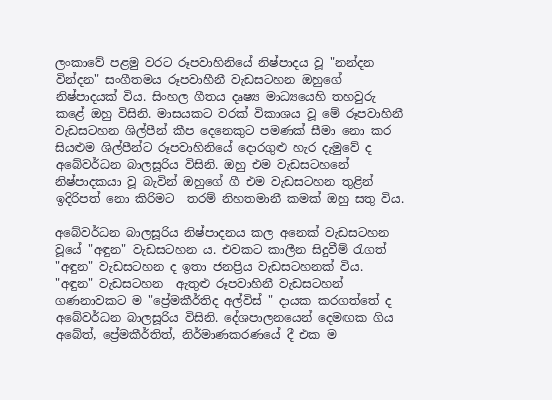ලංකාවේ පළමු වරට රූපවාහිනියේ නිෂ්පාදය වූ "නන්දන වින්දන" සංගීතමය රූපවාහීනී වැඩසටහන ඔහුගේ නිෂ්පාදයක් විය. සිංහල ගීතය දෘෂ්‍ය මාධ්‍යයෙහි තහවුරු කළේ ඔහු විසිනි. මාසයකට වරක් විකාශය වූ මේ රූපවාහිනී වැඩසටහන ශිල්පීන් කීප දෙනෙකුට පමණක් සීමා නො කර  සියළුම ශිල්පීන්ට රූපවාහිනියේ දොරගුළු හැර දැමුවේ ද අබේවර්ධන බාලසූරිය විසිනි. ඔහු එම වැඩසටහනේ නිෂ්පාදකයා වූ බැවින් ඔහුගේ ගී එම වැඩසටහන තුළින් ඉදිරිපත් නො කිරිමට  තරම් නිහතමානී කමක් ඔහු සතු විය.

අබේවර්ධන බාලසූරිය නිෂ්පාදනය කල අනෙක් වැඩසටහන වූයේ "අඳුන" වැඩසටහන ය. එවකට කාලීන සිදුවීම් රැගත් "අඳුන" වැඩසටහන ද ඉතා ජනප්‍රිය වැඩසටහනක් විය. "අඳුන" වැඩසටහන  ඇතුළු රූපවාහිනී වැඩසටහන් ගණනාවකට ම "ප්‍රේමකීර්තිද අල්විස් " දායක කරගත්තේ ද අබේවර්ධන බාලසූරිය විසිනි. දේශපාලනයෙන් දෙමඟක ගිය අබේත්, ප්‍රේමකීර්තිත්, නිර්මාණකරණයේ දී එක ම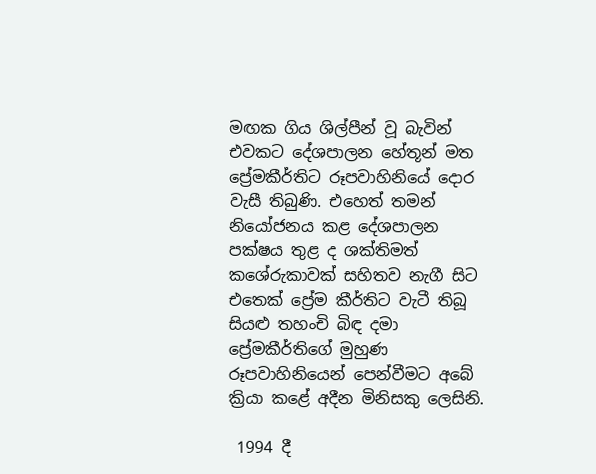මඟක ගිය ශිල්පීන් වූ බැවින් එවකට දේශපාලන හේතූන් මත ප්‍රේමකීර්තිට රූපවාහිනියේ දොර වැසී තිබුණි. එහෙත් තමන් නියෝජනය කළ දේශපාලන පක්ෂය තුළ ද ශක්තිමත් කශේරුකාවක් සහිතව නැගී සිට එතෙක් ප්‍රේම කීර්තිට වැටී තිබූ සියළු තහංචි බිඳ දමා ප්‍රේමකීර්තිගේ මුහුණ රූපවාහිනියෙන් පෙන්වීමට අබේ ක්‍රියා කළේ අදීන මිනිසකු ලෙසිනි.

 1994 දී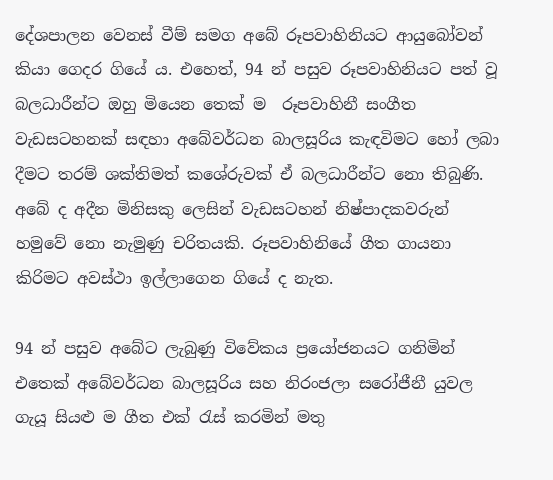දේශපාලන වෙනස් වීම් සමග අබේ රූපවාහිනියට ආයුබෝවන් කියා ගෙදර ගියේ ය. එහෙත්, 94 න් පසුව රූපවාහිනියට පත් වූ බලධාරීන්ට ඔහු මියෙන තෙක් ම  රූපවාහිනී සංගීත වැඩසටහනක් සඳහා අබේවර්ධන බාලසූරිය කැඳවිමට හෝ ලබා දීමට තරම් ශක්තිමත් කශේරුවක් ඒ බලධාරීන්ට නො තිබුණි. අබේ ද අදීන මිනිසකු ලෙසින් වැඩසටහන් නිෂ්පාදකවරුන් හමුවේ නො නැමුණු චරිතයකි. රූපවාහිනියේ ගීත ගායනා කිරිමට අවස්ථා ඉල්ලාගෙන ගියේ ද නැත.

94 න් පසුව අබේට ලැබුණු විවේකය ප්‍රයෝජනයට ගනිමින්  එතෙක් අබේවර්ධන බාලසූරිය සහ නිරංජලා සරෝජීනී යුවල ගැයූ සියළු ම ගීත එක් රැස් කරමින් මතු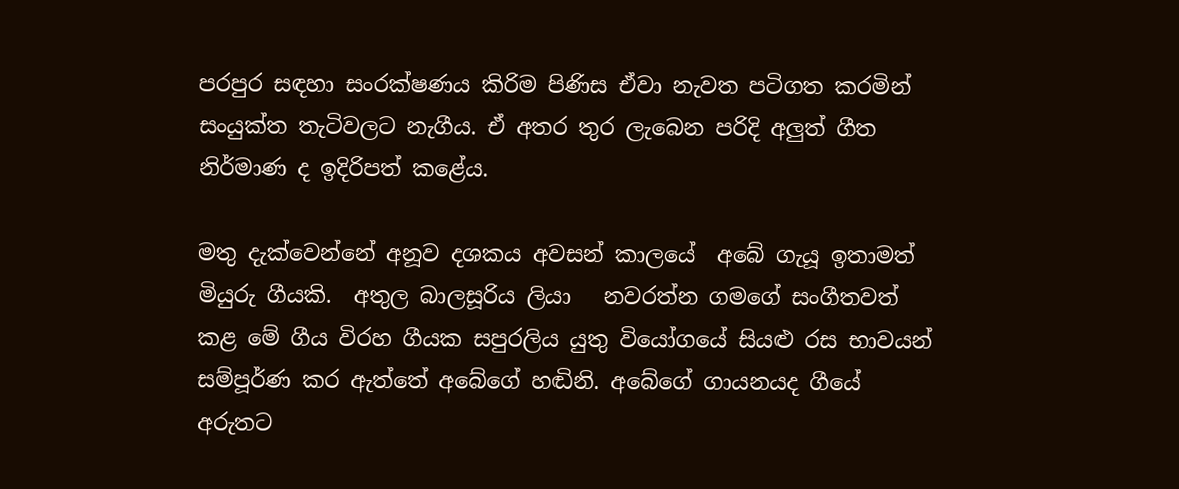පරපුර සඳහා සංරක්ෂණය කිරිම පිණිස ඒවා නැවත පටිගත කරමින් සංයුක්ත තැටිවලට නැගීය. ඒ අතර තුර ලැබෙන පරිදි අලුත් ගීත නිර්මාණ ද ඉදිරිපත් කළේය.

මතු දැක්වෙන්නේ අනූව දශකය අවසන් කාලයේ  අබේ ගැයූ ඉතාමත් මියුරු ගීයකි.  අතුල බාලසූරිය ලියා   නවරත්න ගමගේ සංගීතවත් කළ මේ ගීය විරහ ගීයක සපුරලිය යුතු වියෝගයේ සියළු රස භාවයන් සම්පූර්ණ කර ඇත්තේ අබේගේ හඬිනි. අබේගේ ගායනයද ගීයේ අරුතට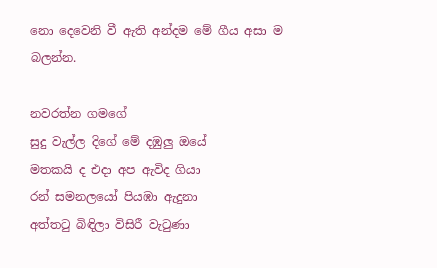නො දෙවෙනි වී ඇති අන්දම මේ ගීය අසා ම බලන්න.

නවරත්න ගමගේ
සුදු වැල්ල දිගේ මේ දඹුලු ඔයේ
මතකයි ද එදා අප ඇවිද ගියා
රන් සමනලයෝ පියඹා ඇදුනා
අත්තටු බිඳිලා විසිරී වැටුණා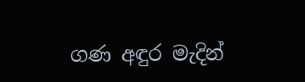ගණ අඳුර මැදින්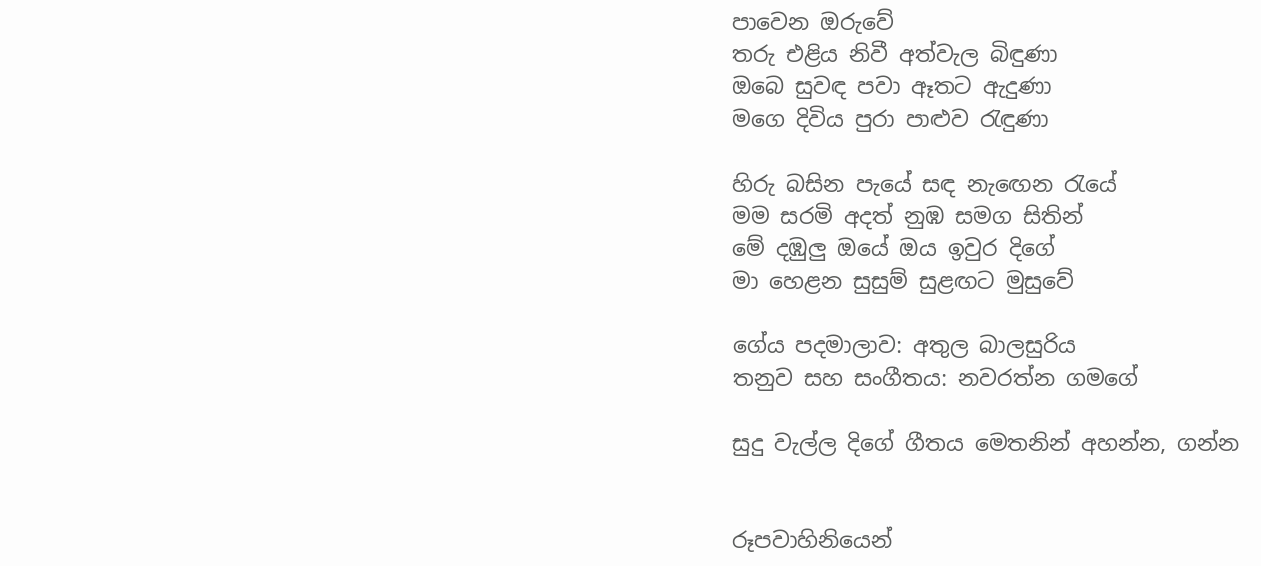පාවෙන ඔරුවේ
තරු එළිය නිවී අත්වැල බිඳුණා
ඔබෙ සුවඳ පවා ඈතට ඇදුණා
මගෙ දිවිය පුරා පාළුව රැඳුණා

හිරු බසින පැයේ සඳ නැ‍ඟෙන රැයේ
මම සරමි අදත් නුඹ සමග සිතින්
මේ දඹුලු ඔයේ ඔය ඉවුර දිගේ
මා හෙළන සුසුම් සුළඟට මුසුවේ

ගේය පදමාලාව: අතුල බාලසුරිය
තනුව සහ සංගීතය: නවරත්න ගමගේ

සුදු වැල්ල දිගේ ගීතය මෙතනින් අහන්න, ගන්න


රූපවාහිනියෙන්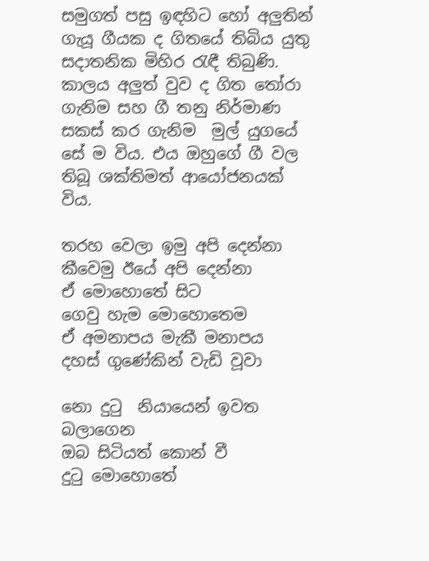සමුගත් පසු ඉඳහිට හෝ අලුතින් ගැයූ ගීයක ද ගිතයේ තිබිය යුතු සදාතනික මිහිර රැඳී තිබුණි. කාලය අලුත් වුව ද ගිත තෝරා ගැනිම සහ ගී තනු නිර්මාණ සකස් කර ගැනිම  මුල් යුගයේ සේ ම විය. එය ඔහුගේ ගී වල තිබූ ශක්තිමත් ආයෝජනයක්  විය.

තරහ වෙලා ඉමු අපි දෙන්නා
කීවෙමු ඊයේ අපි දෙන්නා
ඒ මොහොතේ සිට
ගෙවු හැම මොහොතෙම
ඒ අමනාපය මැකී මනාපය
දහස් ගුණේකින් වැඩි වූවා

නො දුටු  නියායෙන් ඉවත බලාගෙන
ඔබ සිටියත් කොන් වී
දුටු මොහොතේ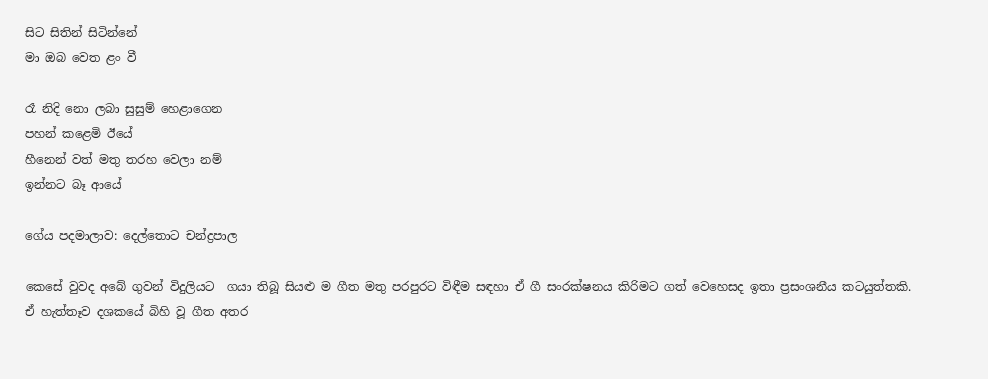සිට සිතින් සිටින්නේ
මා ඔබ වෙත ළං වී

රෑ නිදි නො ලබා සුසුම් හෙළාගෙන
පහන් කළෙමි ඊයේ
හීනෙන් වත් මතු තරහ වෙලා නම්
ඉන්නට බෑ ආයේ

ගේය පදමාලාව: දෙල්තොට චන්ද්‍රපාල

කෙසේ වුවද අබේ ගුවන් විදුලියට  ගයා තිබූ සියළු ම ගීත මතු පරපුරට විඳීම සඳහා ඒ ගී සංරක්ෂනය කිරිමට ගත් වෙහෙසද ඉතා ප්‍රසංශනීය කටයුත්තකි. ඒ හැත්තෑව දශකයේ බිහි වූ ගීත අතර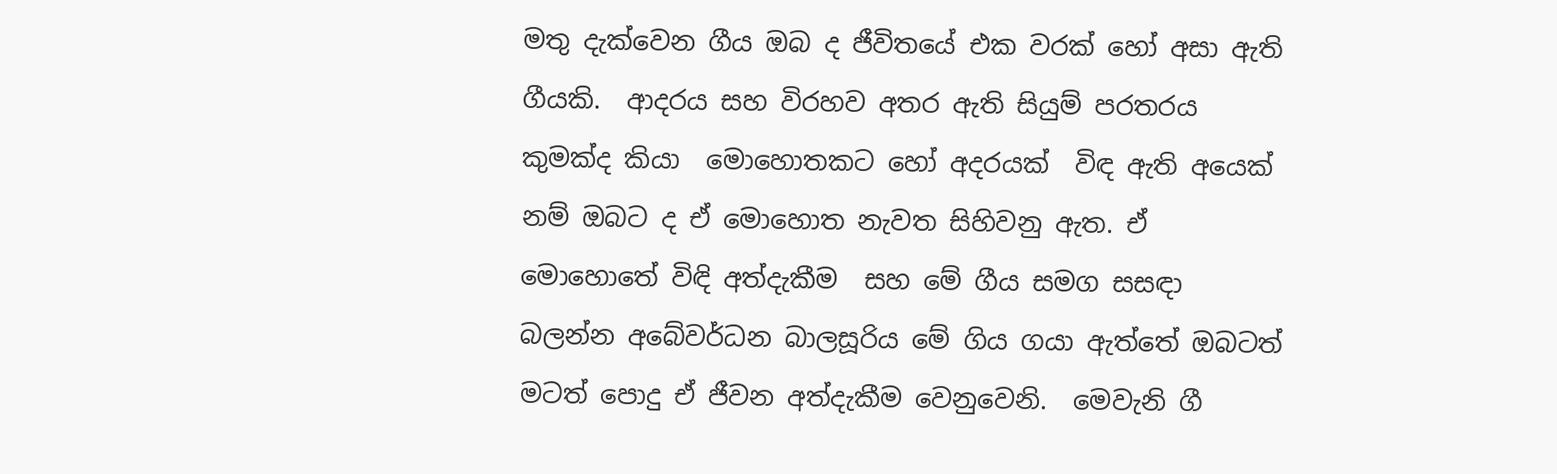මතු දැක්වෙන ගීය ඔබ ද ජීවිතයේ එක වරක් හෝ අසා ඇති ගීයකි.  ආදරය සහ විරහව අතර ඇති සියුම් පරතරය කුමක්ද කියා  මොහොතකට හෝ අදරයක්  විඳ ඇති අයෙක් නම් ඔබට ද ඒ මොහොත නැවත සිහිවනු ඇත. ඒ මොහොතේ විඳි අත්දැකීම  සහ මේ ගීය සමග සසඳා බලන්න අබේවර්ධන බාලසූරිය මේ ගිය ගයා ඇත්තේ ඔබටත් මටත් පොදු ඒ ජීවන අත්දැකීම වෙනුවෙනි.  මෙවැනි ගී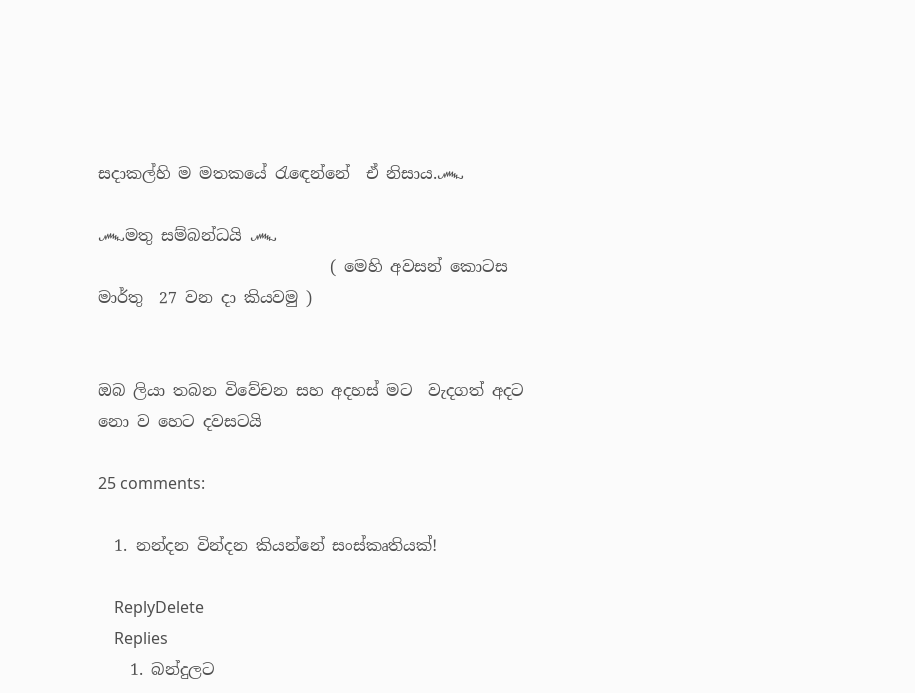සදාකල්හි ම මතකයේ රැ‍ඳෙන්නේ  ඒ නිසාය.෴

෴මතු සම්බන්ධයි ෴
                             ( මෙහි අවසන් කොටස මාර්තු  27 වන දා කියවමු )


ඔබ ලියා තබන විවේචන සහ අදහස් මට  වැදගත් අදට නො ව හෙට දවසටයි

25 comments:

  1. නන්දන වින්දන කියන්නේ සංස්කෘතියක්!

    ReplyDelete
    Replies
    1. බන්දුලට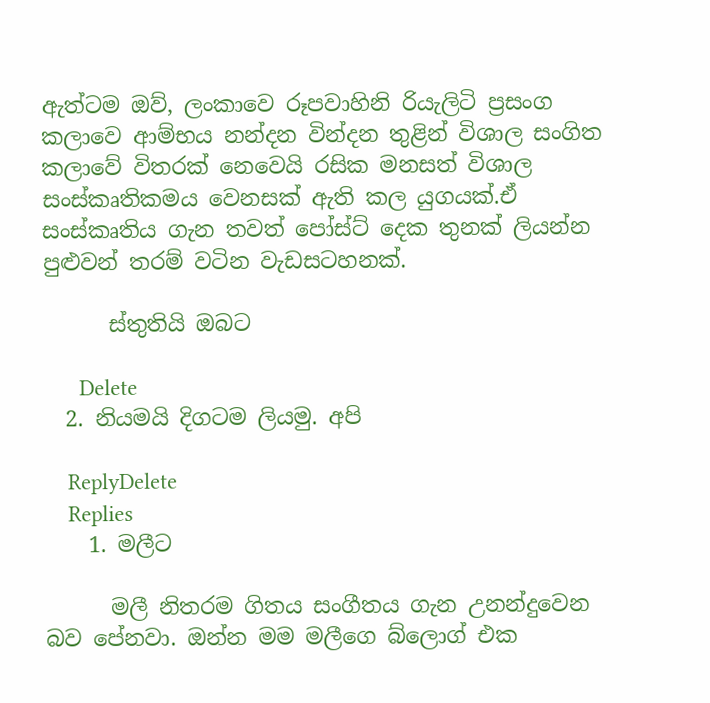ඇත්ටම ඔව්, ලංකාවෙ රූපවාහිනි රියැලිටි ප්‍රසංග කලාවෙ ආම්භය නන්දන වින්දන තුළින් විශාල සංගිත කලාවේ විතරක් නෙවෙයි රසික මනසත් විශාල සංස්කෘතිකමය වෙනසක් ඇති කල යුගයක්.ඒ සංස්කෘතිය ගැන තවත් පෝස්ට් දෙක තුනක් ලියන්න පුළුවන් තරම් වටින වැඩසටහනක්.

      ස්තුතියි ඔබට

      Delete
  2. නියමයි දිගටම ලියමු. අපි

    ReplyDelete
    Replies
    1. මලීට

      මලී නිතරම ගිතය සංගීතය ගැන උනන්දුවෙන බව පේනවා. ඔන්න මම මලීගෙ බ්ලොග් එක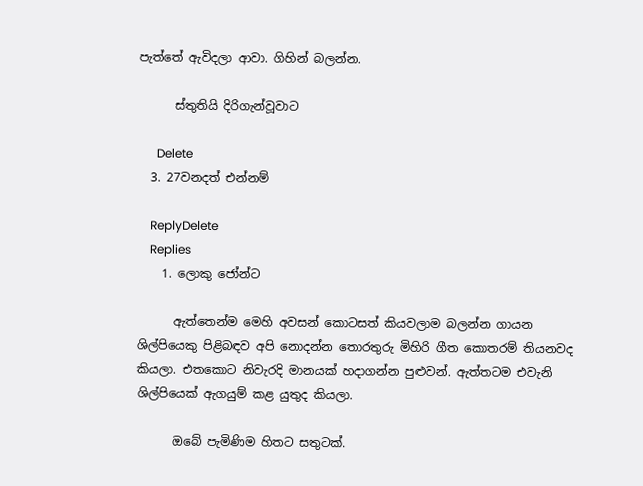පැත්තේ ඇවිදලා ආවා. ගිහින් බලන්න.

      ස්තුතියි දිරිගැන්වූවාට

      Delete
  3. 27වනදත් එන්නම්

    ReplyDelete
    Replies
    1. ලොකු ජෝන්ට

      ඇත්තෙන්ම මෙහි අවසන් කොටසත් කියවලාම බලන්න ගායන ශිල්පියෙකු පිළිබඳව අපි නොදන්න තොරතුරු මිහිරි ගීත කොතරම් තියනවද කියලා. එතකොට නිවැරදි මානයක් හදාගන්න පුළුවන්. ඇත්තටම එවැනි ශිල්පියෙක් ඇගයුම් කළ යුතුද කියලා.

      ඔබේ පැමිණිම හිතට සතුටක්.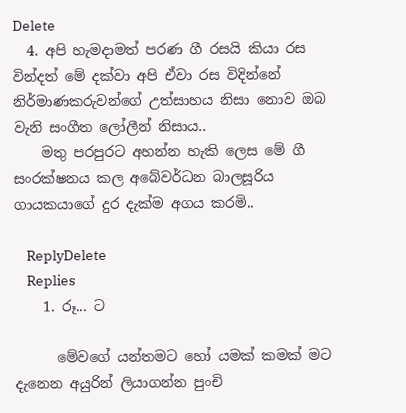Delete
  4. අපි හැමදාමත් පරණ ගී රසයි කියා රස වින්දත් මේ දක්වා අපි ඒවා රස විදින්නේ නිර්මාණකරුවන්ගේ උත්සාහය නිසා නොව ඔබ වැනි සංගීත ලෝලීන් නිසාය..
    මතු පරපුරට අහන්න හැකි ලෙස මේ ගී සංරක්ෂනය කල අබේවර්ධන බාලසූරිය ගායකයාගේ දුර දැක්ම අගය කරමි..

    ReplyDelete
    Replies
    1. රූ... ට

      මේවගේ යන්තමට හෝ යමක් කමක් මට දැනෙන අයුරින් ලියාගන්න පුංචි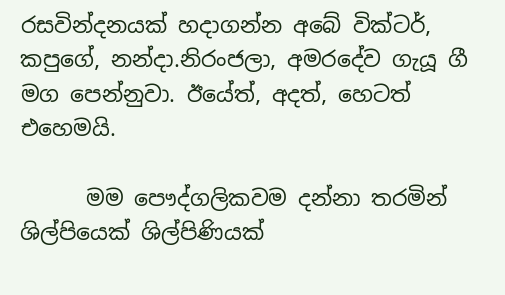රසවින්දනයක් හදාගන්න අබේ වික්ටර්, කපුගේ, නන්දා.නිරංජලා, අමරදේව ගැයූ ගී මග පෙන්නුවා. ඊයේත්, අදත්, හෙටත් එහෙමයි.

      මම පෞද්ගලිකවම දන්නා තරමින් ශිල්පියෙක් ශිල්පිණියක්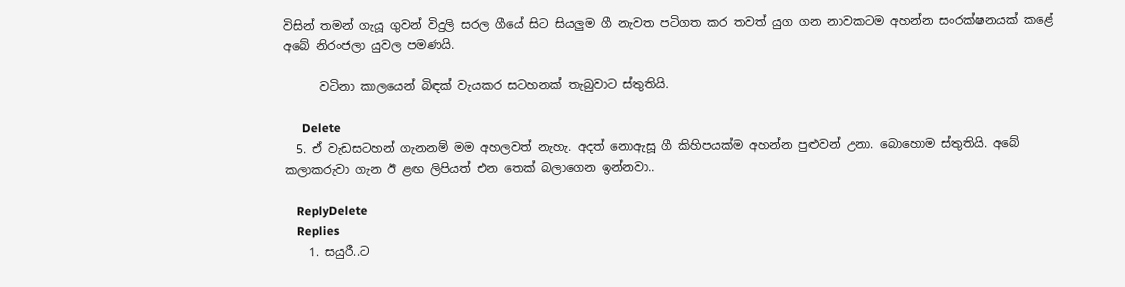විසින් තමන් ගැයූ ගුවන් විදුලි සරල ගීයේ සිට සියලුම ගී නැවත පටිගත කර තවත් යුග ගන නාවකටම අහන්න සංරක්ෂනයක් කළේ අබේ නිරංජලා යුවල පමණයි.

      වටිනා කාලයෙන් බිඳක් වැයකර සටහනක් තැබුවාට ස්තුතියි.

      Delete
  5. ඒ වැඩසටහන් ගැනනම් මම අහලවත් නැහැ. අදත් නොඇසූ ගී කිහිපයක්ම අහන්න පුළුවන් උනා. බොහොම ස්තුතියි. අබේ කලාකරුවා ගැන ඊ ළඟ ලිපියත් එන තෙක් බලාගෙන ඉන්නවා..

    ReplyDelete
    Replies
    1. සයුරී..ට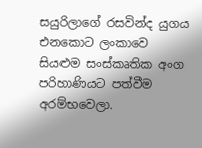සයුරිලාගේ රසවින්ද යුගය එනකොට ලංකාවෙ සියළුම සංස්කෘතික අංග පරිහාණියට පත්වීම අරම්භවෙලා.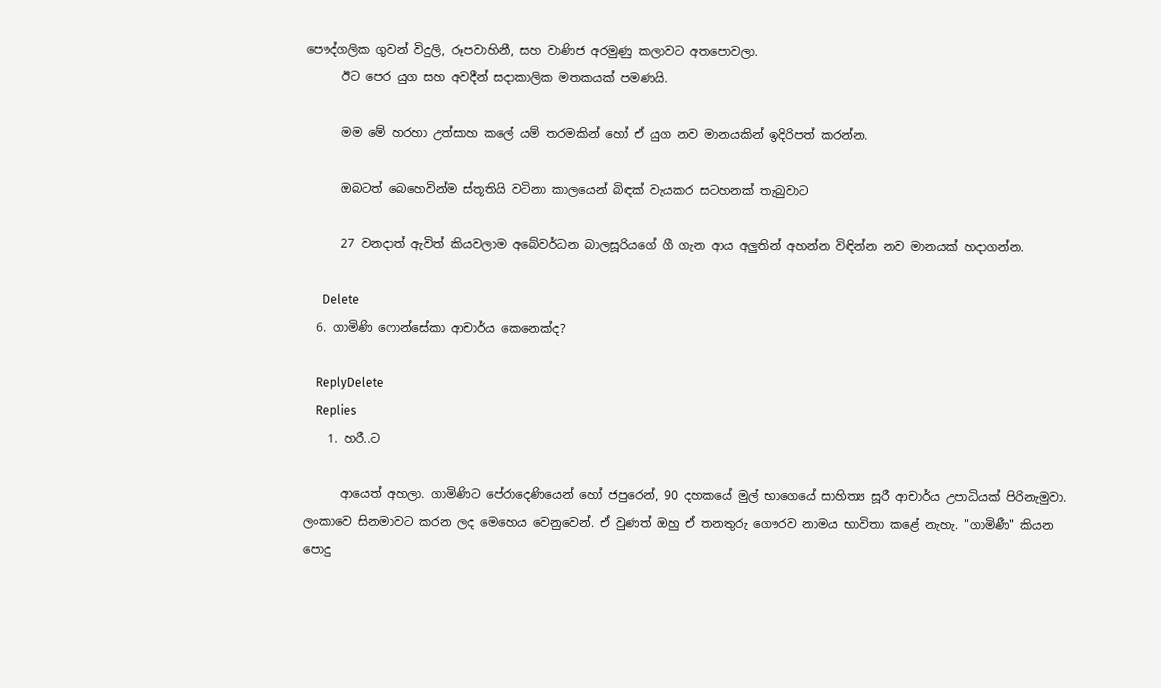පෞද්ගලික ගුවන් විදුලි, රූපවාහිනී, සහ වාණිජ අරමුණු කලාවට අතපොවලා.
      ඊට පෙර යුග සහ අවදීන් සදාකාලික මතකයක් පමණයි.

      මම මේ හරහා උත්සාහ කලේ යම් තරමකින් හෝ ඒ යුග නව මානයකින් ඉදිරිපත් කරන්න.

      ඔබටත් බෙහෙවින්ම ස්තූතියි වටිනා කාලයෙන් බිඳක් වැයකර සටහනක් තැබුවාට

      27 වනදාත් ඇවිත් කියවලාම අබේවර්ධන බාලසූරියගේ ගී ගැන ආය අලුතින් අහන්න විඳින්න නව මානයක් හදාගන්න.

      Delete
  6. ගාමිණි ෆොන්සේකා ආචාර්ය කෙනෙක්ද?

    ReplyDelete
    Replies
    1. හරී..ට

      ආයෙත් අහලා. ගාමිණිට පේරාදෙණියෙන් හෝ ජපුරෙන්, 90 දහකයේ මුල් භාගෙයේ සාහිත්‍ය සූරී ආචාර්ය උපාධියක් පිරිනැමුවා. ලංකාවෙ සිනමාවට කරන ලද මෙහෙය වෙනුවෙන්. ඒ වුණත් ඔහු ඒ තනතුරු ගෞරව නාමය භාවිතා කළේ නැහැ. "ගාමිණී" කියන පොදු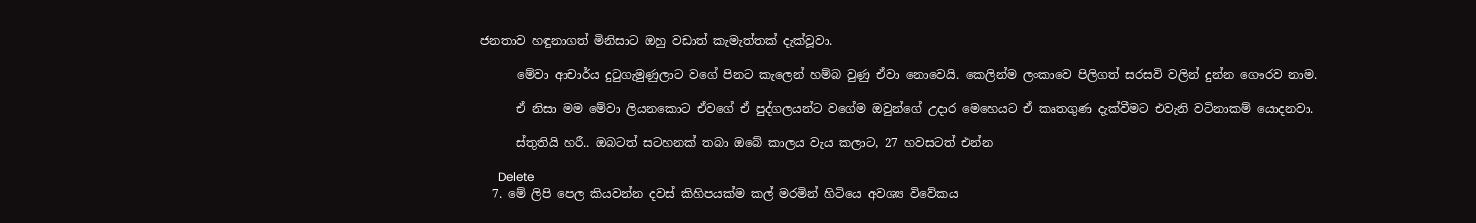ජනතාව හඳුනාගත් මිනිසාට ඔහු වඩාත් කැමැත්තක් දැක්වූවා.

      මේවා ආචාර්ය දුටුගැමුණුලාට වගේ පිනට කැලෙන් හම්බ වුණු ඒවා නොවෙයි. කෙලින්ම ලංකාවෙ පිලිගත් සරසවි වලින් දුන්න ගෞරව නාම.

      ඒ නිසා මම මේවා ලියනකොට ඒවගේ ඒ පුද්ගලයන්ට වගේම ඔවුන්ගේ උදාර මෙහෙයට ඒ කෘතගුණ දැක්වීමට එවැනි වටිනාකම් යොදනවා.

      ස්තුතියි හරී.. ඔබටත් සටහනක් තබා ඔබේ කාලය වැය කලාට, 27 හවසටත් එන්න

      Delete
  7. මේ ලිපි පෙල කියවන්න දවස් කිහිපයක්ම කල් මරමින් හිටියෙ අවශ්‍ය විවේකය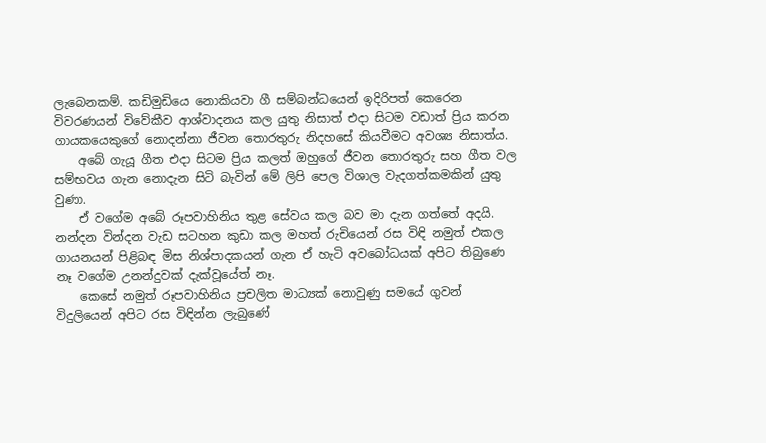ලැබෙනකම්. කඩිමුඩියෙ නොකියවා ගී සම්බන්ධයෙන් ඉදිරිපත් කෙරෙන විවරණයන් විවේකීව ආශ්වාදනය කල යුතු නිසාත් එදා සිටම වඩාත් ප්‍රිය කරන ගායකයෙකුගේ නොදන්නා ජීවන තොරතුරු නිදහසේ කියවීමට අවශ්‍ය නිසාත්ය.
    අබේ ගැයූ ගීත එදා සිටම ප්‍රිය කලත් ඔහුගේ ජීවන තොරතුරු සහ ගීත වල සම්භවය ගැන නොදැන සිටි බැවින් මේ ලිපි පෙල විශාල වැදගත්කමකින් යුතු වුණා.
    ඒ වගේම අබේ රූපවාහිනිය තුළ සේවය කල බව මා දැන ගත්තේ අදයි. නන්දන වින්දන වැඩ සටහන කුඩා කල මහත් රුචියෙන් රස විඳි නමුත් එකල ගායනයන් පිළිබඳ මිස නිශ්පාදකයන් ගැන ඒ හැටි අවබෝධයක් අපිට තිබුණෙ නෑ වගේම උනන්දුවක් දැක්වූයේත් නෑ.
    කෙසේ නමුත් රූපවාහිනිය ප්‍රචලිත මාධ්‍යක් නොවුණු සමයේ ගුවන් විදුලියෙන් අපිට රස විඳින්න ලැබුණේ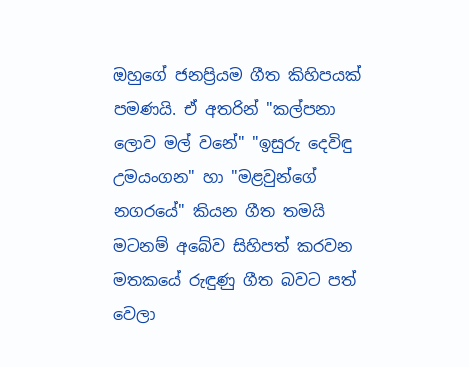ඔහු‍ගේ ජනප්‍රියම ගීත කිහිපයක් පමණයි. ඒ අතරින් "කල්පනා ලොව මල් වනේ" "ඉසුරු දෙවිඳු උමයංගන" හා "මළවුන්ගේ නගරයේ" කියන ගීත තමයි මටනම් අබේව සිහිපත් කරවන මතකයේ රුඳුණු ගීත බවට පත් වෙලා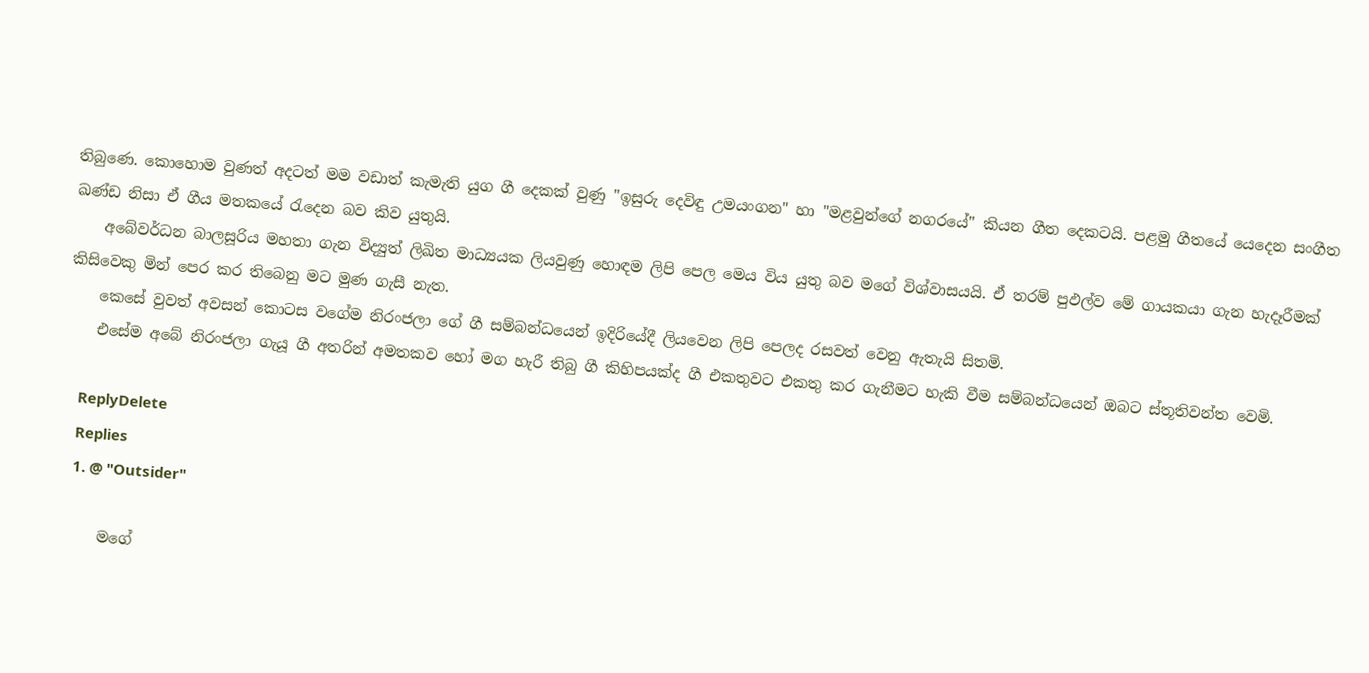තිබුණෙ. කොහොම වුණත් අදටත් මම වඩාත් කැමැති යුග ගී දෙකක් වුණු "ඉසුරු දෙවිඳු උමයංගන" හා "මළවුන්ගේ නගරයේ" කියන ගීත දෙකටයි. පළමු ගීතයේ යෙදෙන සංගීත ඛණ්ඩ නිසා ඒ ගීය මතකයේ රැදෙන බව කිව යුතුයි.
    අබේවර්ධන බාලසූරිය මහතා ගැන විද්‍යුත් ලිඛිත මාධ්‍යයක ලියවුණු හොඳම ලිපි පෙල මෙය විය යුතු බව මගේ විශ්වාසයයි. ඒ තරම් පුඵල්ව මේ ගායකයා ගැන හැදෑරීමක් කිසිවෙකු මින් පෙර කර තිබෙනු මට මුණ ගැසී නැත.
    කෙසේ වුවත් අවසන් කොටස වගේම නිරංජලා ගේ ගී සම්බන්ධයෙන් ඉදිරියේදී ලියවෙන ලිපි පෙලද රසවත් වෙනු ඇතැයි සිතමි.
    එසේම අබේ නිරංජලා ගැයූ ගී අතරින් අමතකව හෝ මග හැරී තිබු ගී කිහිපයක්ද ගී එකතුවට එකතු කර ගැනීමට හැකි වීම සම්බන්ධයෙන් ඔබට ස්තූතිවන්ත වෙමි.

    ReplyDelete
    Replies
    1. @ "Outsider"

      මගේ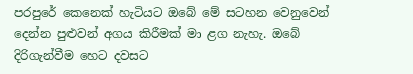පරපුරේ කෙනෙක් හැටියට ඔබේ මේ සටහන වෙනුවෙන් දෙන්න පුළුවන් අගය කිරීමක් මා ළග නැහැ. ඔබේ දිරිගැන්වීම හෙට දවසට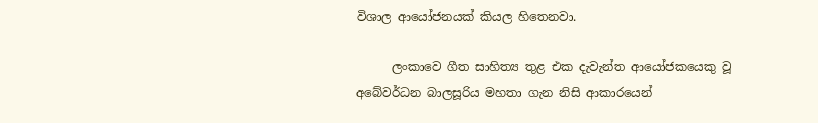විශාල ආයෝජනයක් කියල හිතෙනවා.

      ලංකාවෙ ගීත සාහිත්‍ය තුළ එක දැවැන්ත ආයෝජකයෙකු වූ අබේවර්ධන බාලසූරිය මහතා ගැන නිසි ආකාරයෙන්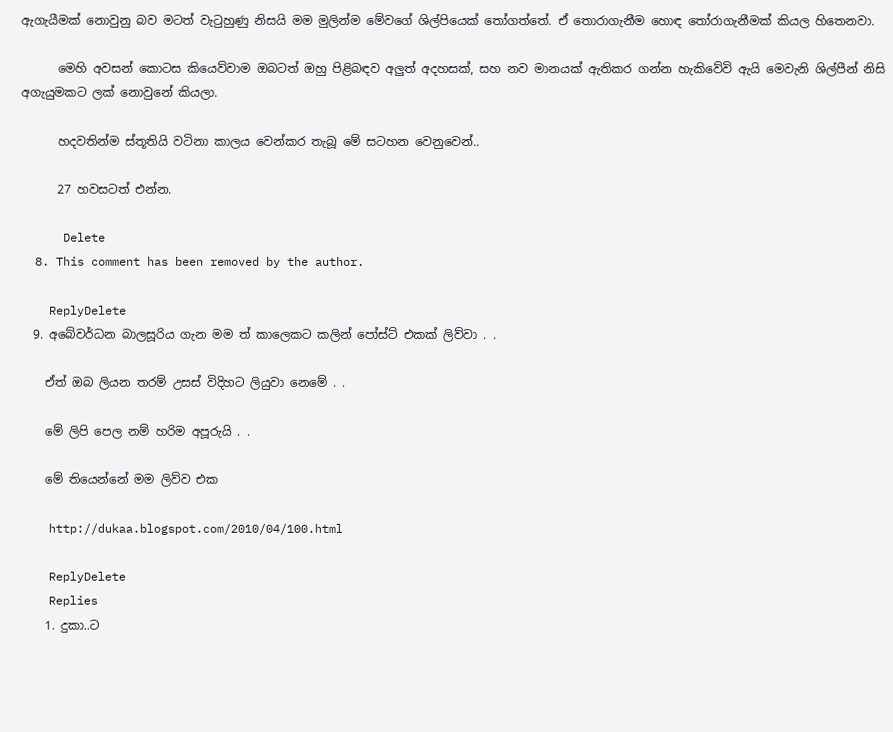ඇගැයීමක් නොවුනු බව මටත් වැටුහුණු නිසයි මම මුලින්ම මේවගේ ශිල්පියෙක් තෝගත්තේ. ඒ තොරාගැනීම හොඳ තෝරාගැනීමක් කියල හිතෙනවා.

      මෙහි අවසන් කොටස කියෙව්වාම ඔබටත් ඔහු පිළිබඳව අලුත් අදහසක්, සහ නව මානයක් ඇතිකර ගන්න හැකිවේවි ඇයි මෙවැනි ශිල්පීන් නිසි අගැයුමකට ලක් නොවුනේ කියලා.

      හදවතින්ම ස්තූතියි වටිනා කාලය වෙන්කර ‍තැබූ මේ සටහන වෙනුවෙන්..

      27 හවසටත් එන්න.

      Delete
  8. This comment has been removed by the author.

    ReplyDelete
  9. අබේවර්ධන බාලසූරිය ගැන මම ත් කාලෙකට කලින් පෝස්ට් එකක් ලිව්වා . .

    ඒත් ඔබ ලියන තරම් උසස් විදිහට ලියුවා නෙමේ . .

    මේ ලිපි පෙල නම් හරිම අපූරුයි . .

    මේ තියෙන්නේ මම ලිව්ව එක

    http://dukaa.blogspot.com/2010/04/100.html

    ReplyDelete
    Replies
    1. දුකා..ට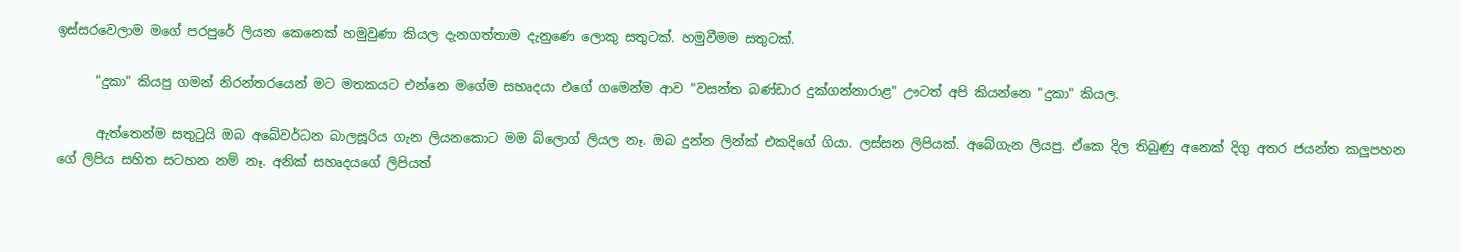ඉස්සරවෙලාම මගේ පරපුරේ ලියන කෙනෙක් හමුවුණා කියල දැනගත්තාම දැනුණෙ ලොකු සතුටක්. හමුවීමම සතුටක්.

      "දුකා" කියපු ගමන් නිරන්තරයෙන් මට මතකයට එන්නෙ මගේම සහෘදයා එගේ ගමෙන්ම ආව "වසන්ත බණ්ඩාර දුක්ගන්නාරාළ" ඌටත් අපි කියන්නෙ "දුකා" කියල.

      ඇත්තෙන්ම සතුටුයි ඔබ අබේවර්ධන බාලසූරිය ගැන ලියනකොට මම බ්ලොග් ලියල නෑ. ඔබ දුන්න ලින්ක් එකදිගේ ගියා. ලස්සන ලිපියක්. අබේගැන ලියපු. ඒකෙ දිල තිබුණු අනෙක් දිගු අතර ජයන්ත කලුපහන ගේ ලිපිය සහිත සටහන නම් නෑ. අනික් සහෘදයගේ ලිපියත්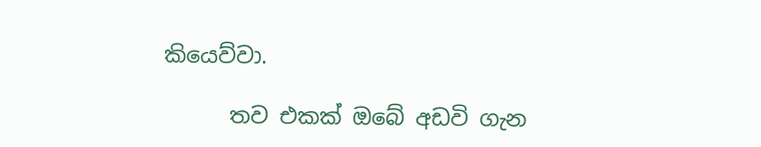කියෙව්වා.

      තව එකක් ඔබේ අඩවි ගැන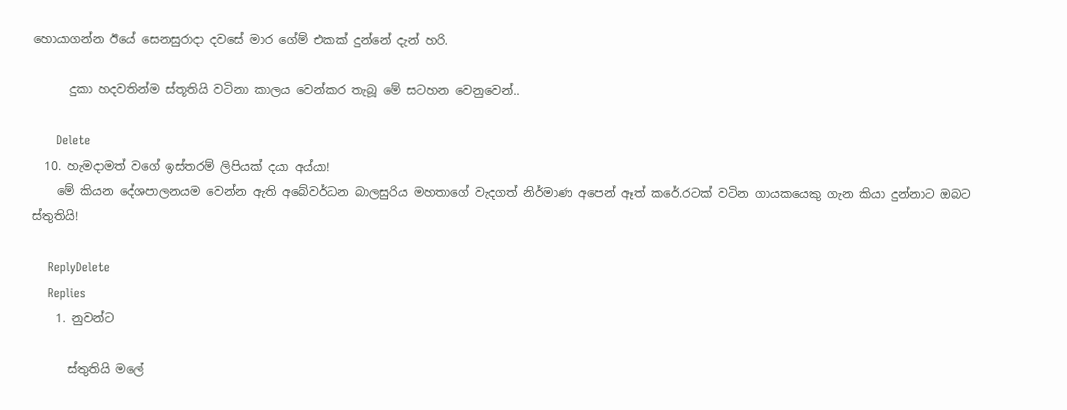හොයාගන්න ඊයේ සෙනසුරාදා දවසේ මාර ගේම් එකක් දුන්නේ දැන් හරි.

      දුකා හදවතින්ම ස්තූතියි වටිනා කාලය වෙන්කර ‍තැබූ මේ සටහන වෙනුවෙන්..

      Delete
  10. හැමදාමත් වගේ ඉස්තරම් ලිපියක් දයා අය්යා!
    මේ කියන දේශපාලනයම වෙන්න ඇති අබේවර්ධන බාලසුරිය මහතාගේ වැදගත් නිර්මාණ අපෙන් ඈත් කරේ.රටක් වටින ගායකයෙකු ගැන කියා දුන්නාට ඔබට ස්තුතියි!

    ReplyDelete
    Replies
    1. නුවන්ට

      ස්තුතියි මලේ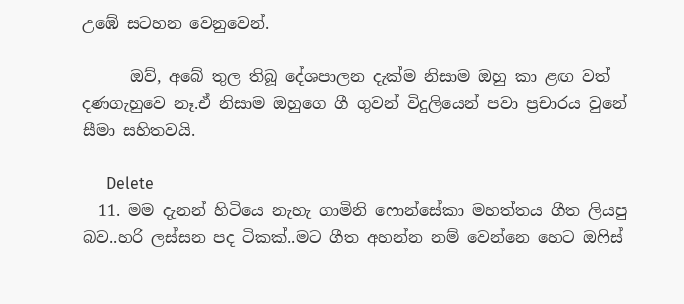උඹේ සටහන වෙනුවෙන්.

      ඔව්, අබේ තුල තිබූ දේශපාලන දැක්ම නිසාම ඔහු කා ළඟ වත් දණගැහුවෙ නෑ.ඒ නිසාම ඔහුගෙ ගී ගුවන් විදුලියෙන් පවා ප්‍රචාරය වුනේ සීමා සහිතවයි.

      Delete
  11. මම දැනන් හිටියෙ නැහැ ගාමිනි ෆොන්සේකා මහත්තය ගීත ලියපු බව..හරි ලස්සන පද ටිකක්..මට ගීත අහන්න නම් වෙන්නෙ හෙට ඔෆිස්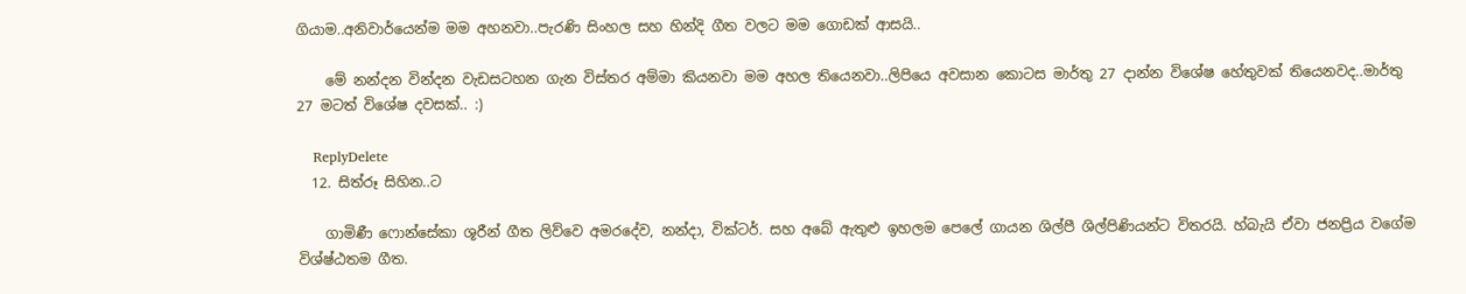ගියාම..අනිවාර්යෙන්ම මම අහනවා..පැරණි සිංහල සහ හින්දි ගීත වලට මම ගොඩක් ආසයි..

    මේ නන්දන වින්දන වැඩසටහන ගැන විස්තර අම්මා කියනවා මම අහල තියෙනවා..ලිපියෙ අවසාන කොටස මාර්තු 27 දාන්න විශේෂ හේතුවක් තියෙනවද..මාර්තු 27 මටත් විශේෂ දවසක්.. :)

    ReplyDelete
  12. සිත්රූ සිහින..ට

    ගාමිණී ෆොන්සේකා ශූරීන් ගීත ලිව්වෙ අමරදේව, නන්දා, වික්ටර්. සහ අබේ ඇතුළු ඉහලම පෙලේ ගායන ශිල්පී ශිල්පිණියන්ට විතරයි. හ්බැයි ඒවා ජනප්‍රිය වගේම විශ්ෂ්ඨතම ගීත.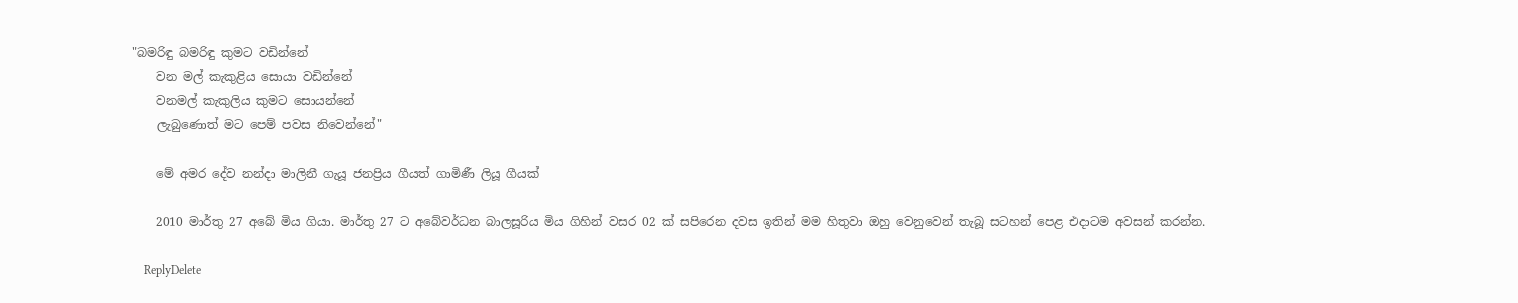"බමරිඳු බමරිඳු කුමට වඩින්නේ
    වන මල් කැකුළිය සොයා වඩින්නේ
    වනමල් කැකුලිය කුමට සොයන්නේ
    ලැබුණොත් මට පෙම් පවස නිවෙන්නේ"

    මේ අමර දේව නන්දා මාලිනී ගැයූ ජනප්‍රිය ගීයත් ගාමිණී ලියූ ගීයක්

    2010 මාර්තු 27 අබේ මිය ගියා. මාර්තු 27 ට අබේවර්ධන බාලසූරිය මිය ගිහින් වසර 02 ක් සපිරෙන දවස ඉතින් මම හිතුවා ඔහු වෙනුවෙන් තැබූ සටහන් පෙළ එදාටම අවසන් කරන්න.

    ReplyDelete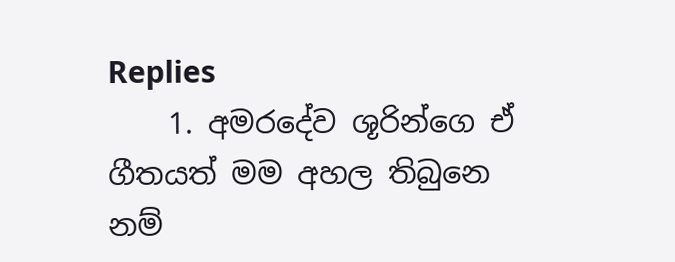Replies
    1. අමරදේව ශූරින්ගෙ ඒ ගීතයත් මම අහල තිබුනෙ නම්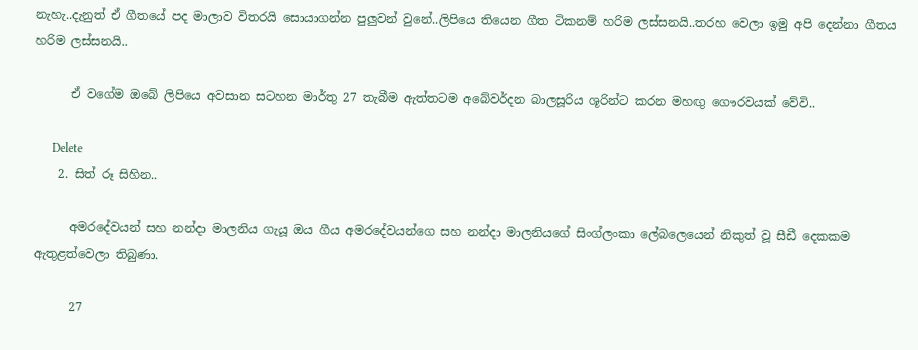නැහැ..දැනුත් ඒ ගීතයේ පද මාලාව විතරයි සොයාගන්න පුලුවන් වුනේ..ලිපියෙ තියෙන ගීත ටිකනම් හරිම ලස්සනයි..තරහ වෙලා ඉමු අපි දෙන්නා ගීතය හරිම ලස්සනයි..

      ඒ වගේම ඔබේ ලිපියෙ අවසාන සටහන මාර්තු 27 තැබීම ඇත්තටම අබේවර්දන බාලසූරිය ශූරින්ට කරන මහඟු ගෞරවයක් වේවි..

      Delete
    2. සිත් රූ සිහින..

      අමරදේවයන් සහ නන්දා මාලනිය ගැයූ ඔය ගීය අමරදේවයන්ගෙ සහ නන්දා මාලනියගේ සිංග්ලංකා ලේබලෙයෙන් නිකුත් වූ සීඩී දෙකකම ඇතුළත්වෙලා තිබුණා.

      27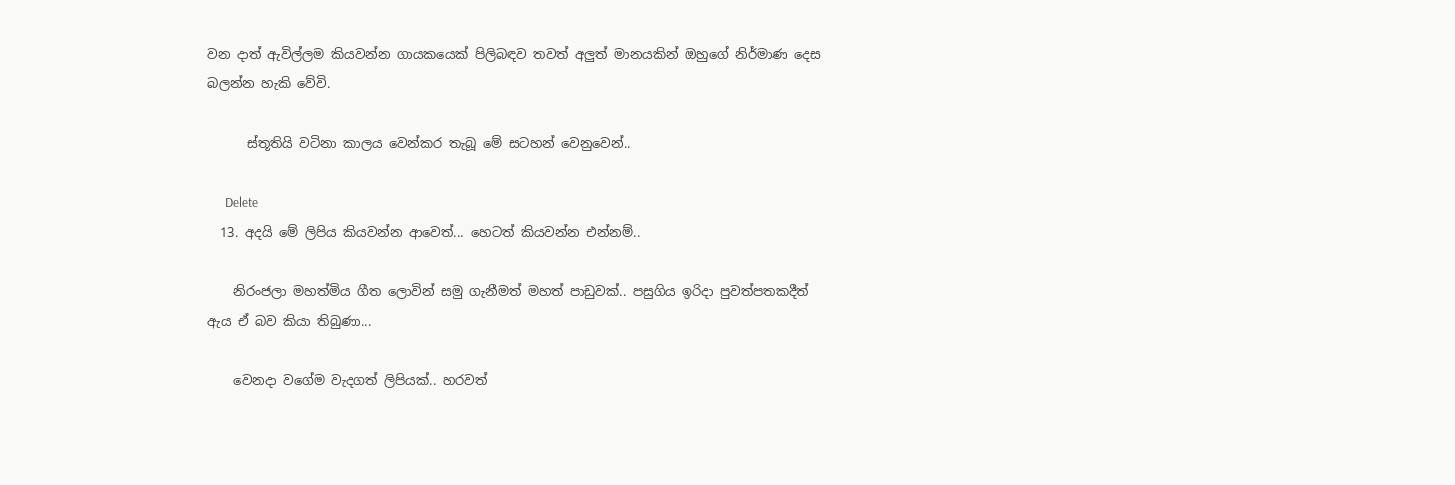වන දාත් ඇවිල්ලම කියවන්න ගායකයෙක් පිලිබඳව තවත් අලුත් මානයකින් ඔහුගේ නිර්මාණ දෙස බලන්න හැකි වේවි.

      ස්තූතියි වටිනා කාලය වෙන්කර ‍තැබූ මේ සටහන් වෙනුවෙන්..

      Delete
  13. අදයි මේ ලිපිය කියවන්න ආවෙත්... හෙටත් කියවන්න එන්නම්..

    නිරංජලා මහත්මිය ගීත ලොවින් සමු ගැනීමත් මහත් පාඩුවක්.. පසුගිය ඉරිදා පුවත්පතකදීත් ඇය ඒ බව කියා තිබුණා...

    වෙනදා වගේම වැදගත් ලිපියක්.. හරවත්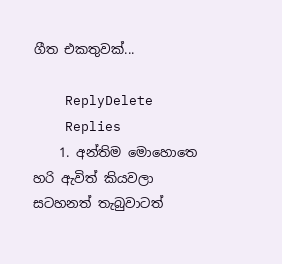ගීත එකතුවක්...

    ReplyDelete
    Replies
    1. අන්තිම මොහොතෙ හරි ඇවිත් කියවලා සටහනත් තැබුවාටත්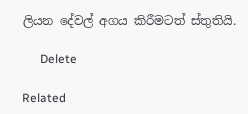ලියන දේවල් අගය කිරීමටත් ස්තුතියි.

      Delete

Related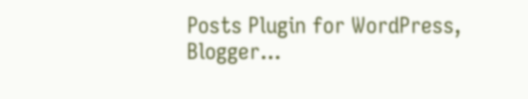Posts Plugin for WordPress, Blogger...